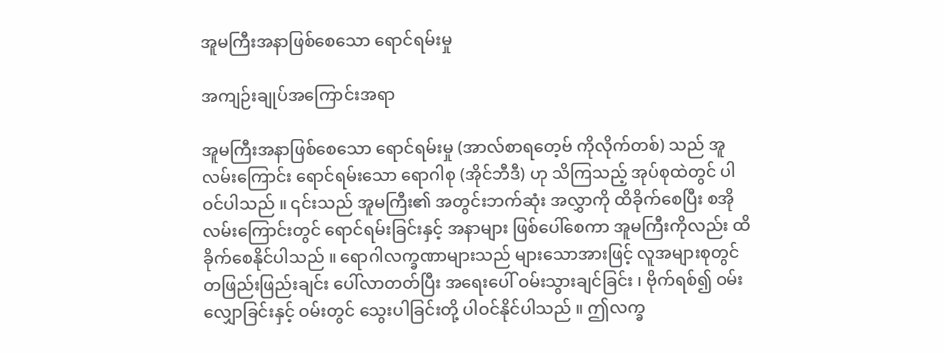အူမကြီးအနာဖြစ်စေသော ရောင်ရမ်းမှု

အကျဉ်းချုပ်အကြောင်းအရာ

အူမကြီးအနာဖြစ်စေသော ရောင်ရမ်းမှု (အာလ်စာရတေ့ဗ် ကိုလိုက်တစ်) သည် အူလမ်းကြောင်း ရောင်ရမ်းသော ရောဂါစု (အိုင်ဘီဒီ) ဟု သိကြသည့် အုပ်စုထဲတွင် ပါဝင်ပါသည် ။ ၎င်းသည် အူမကြီး၏ အတွင်းဘက်ဆုံး အလွှာကို ထိခိုက်စေပြီး စအိုလမ်းကြောင်းတွင် ရောင်ရမ်းခြင်းနှင့် အနာများ ဖြစ်ပေါ်စေကာ အူမကြီးကိုလည်း ထိခိုက်စေနိုင်ပါသည် ။ ရောဂါလက္ခဏာများသည် များသောအားဖြင့် လူအများစုတွင် တဖြည်းဖြည်းချင်း ပေါ်လာတတ်ပြီး အရေးပေါ် ဝမ်းသွားချင်ခြင်း ၊ ဗိုက်ရစ်၍ ဝမ်းလျှောခြင်းနှင့် ဝမ်းတွင် သွေးပါခြင်းတို့ ပါဝင်နိုင်ပါသည် ။ ဤလက္ခ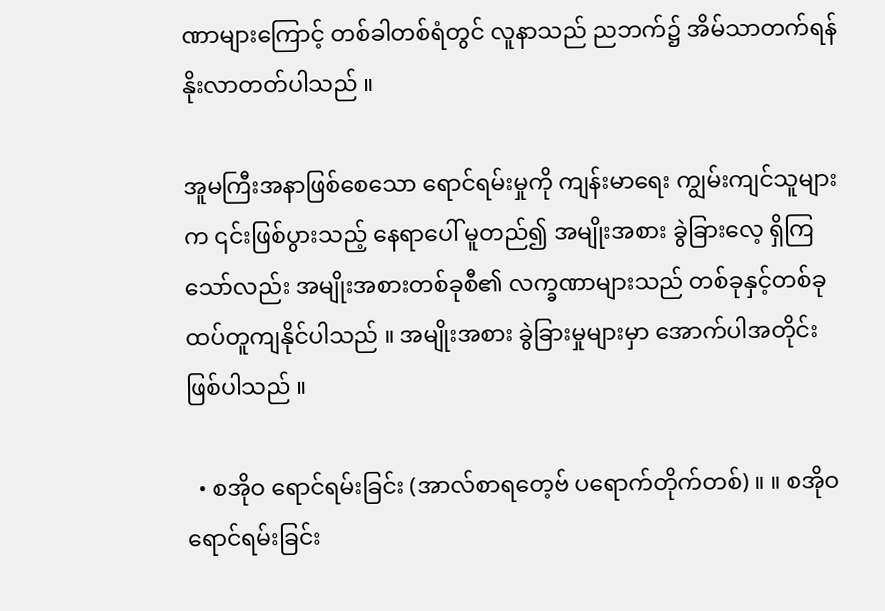ဏာများကြောင့် တစ်ခါတစ်ရံတွင် လူနာသည် ညဘက်၌ အိမ်သာတက်ရန် နိုးလာတတ်ပါသည် ။

အူမကြီးအနာဖြစ်စေသော ရောင်ရမ်းမှုကို ကျန်းမာရေး ကျွမ်းကျင်သူများက ၎င်းဖြစ်ပွားသည့် နေရာပေါ် မူတည်၍ အမျိုးအစား ခွဲခြားလေ့ ရှိကြသော်လည်း အမျိုးအစားတစ်ခုစီ၏ လက္ခဏာများသည် တစ်ခုနှင့်တစ်ခု ထပ်တူကျနိုင်ပါသည် ။ အမျိုးအစား ခွဲခြားမှုများမှာ အောက်ပါအတိုင်း ဖြစ်ပါသည် ။

  • စအိုဝ ရောင်ရမ်းခြင်း (အာလ်စာရတေ့ဗ် ပရောက်တိုက်တစ်) ။ ။ စအိုဝ ရောင်ရမ်းခြင်း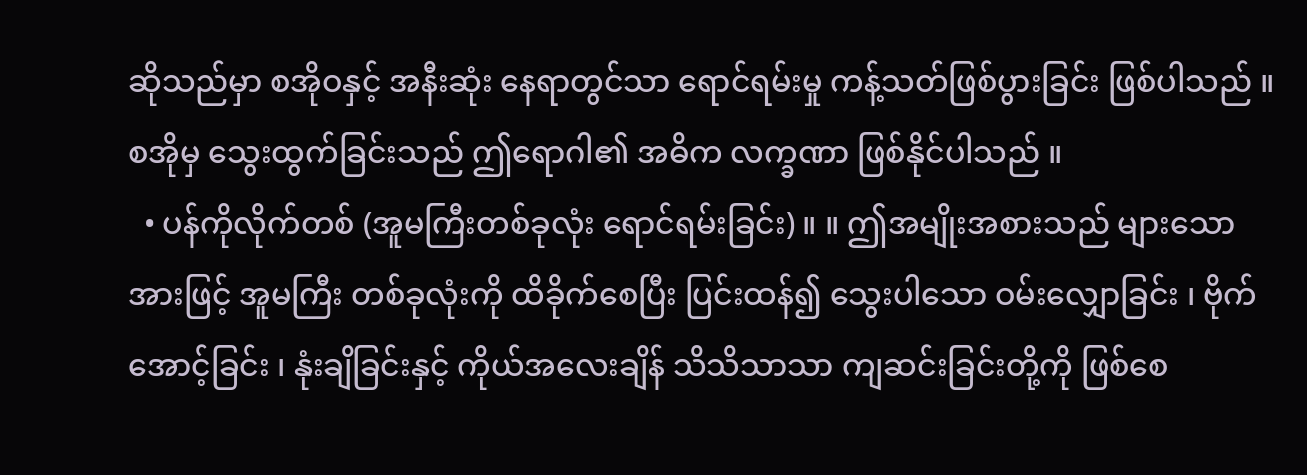ဆိုသည်မှာ စအိုဝနှင့် အနီးဆုံး နေရာတွင်သာ ရောင်ရမ်းမှု ကန့်သတ်ဖြစ်ပွားခြင်း ဖြစ်ပါသည် ။ စအိုမှ သွေးထွက်ခြင်းသည် ဤရောဂါ၏ အဓိက လက္ခဏာ ဖြစ်နိုင်ပါသည် ။
  • ပန်ကိုလိုက်တစ် (အူမကြီးတစ်ခုလုံး ရောင်ရမ်းခြင်း) ။ ။ ဤအမျိုးအစားသည် များသောအားဖြင့် အူမကြီး တစ်ခုလုံးကို ထိခိုက်စေပြီး ပြင်းထန်၍ သွေးပါသော ဝမ်းလျှောခြင်း ၊ ဗိုက်အောင့်ခြင်း ၊ နုံးချိခြင်းနှင့် ကိုယ်အလေးချိန် သိသိသာသာ ကျဆင်းခြင်းတို့ကို ဖြစ်စေ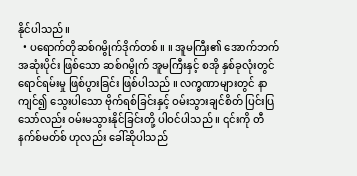နိုင်ပါသည် ။
  • ပရောက်တိုဆစ်ဂမွိုက်ဒိုက်တစ် ။ ။ အူမကြီး၏ အောက်ဘက် အဆုံးပိုင်း ဖြစ်သော ဆစ်ဂမွိုက် အူမကြီးနှင့် စအို နှစ်ခုလုံးတွင် ရောင်ရမ်းမှု ဖြစ်ပွားခြင်း ဖြစ်ပါသည် ။ လက္ခဏာများတွင် နာကျင်၍ သွေးပါသော ဗိုက်ရစ်ခြင်းနှင့် ဝမ်းသွားချင်စိတ် ပြင်းပြသော်လည်း ဝမ်းမသွားနိုင်ခြင်းတို့ ပါဝင်ပါသည် ။ ၎င်းကို တီနက်စ်မတ်စ် ဟုလည်း ခေါ်ဆိုပါသည်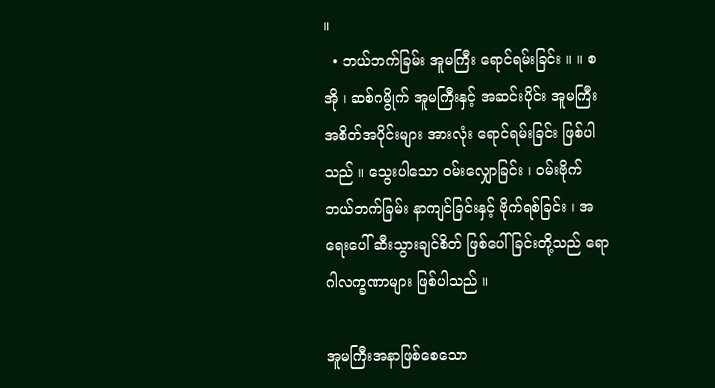။
  • ဘယ်ဘက်ခြမ်း အူမကြီး ရောင်ရမ်းခြင်း ။ ။ စအို ၊ ဆစ်ဂမွိုက် အူမကြီးနှင့် အဆင်းပိုင်း အူမကြီး အစိတ်အပိုင်းများ အားလုံး ရောင်ရမ်းခြင်း ဖြစ်ပါသည် ။ သွေးပါသော ဝမ်းလျှောခြင်း ၊ ဝမ်းဗိုက် ဘယ်ဘက်ခြမ်း နာကျင်ခြင်းနှင့် ဗိုက်ရစ်ခြင်း ၊ အရေးပေါ် ဆီးသွားချင်စိတ် ဖြစ်ပေါ်ခြင်းတို့သည် ရောဂါလက္ခဏာများ ဖြစ်ပါသည် ။

အူမကြီးအနာဖြစ်စေသော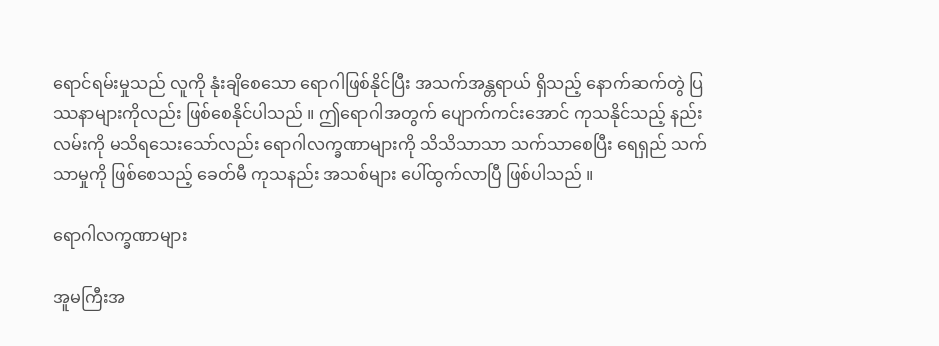ရောင်ရမ်းမှုသည် လူကို နုံးချိစေသော ရောဂါဖြစ်နိုင်ပြီး အသက်အန္တရာယ် ရှိသည့် နောက်ဆက်တွဲ ပြဿနာများကိုလည်း ဖြစ်စေနိုင်ပါသည် ။ ဤရောဂါအတွက် ပျောက်ကင်းအောင် ကုသနိုင်သည့် နည်းလမ်းကို မသိရသေးသော်လည်း ရောဂါလက္ခဏာများကို သိသိသာသာ သက်သာစေပြီး ရေရှည် သက်သာမှုကို ဖြစ်စေသည့် ခေတ်မီ ကုသနည်း အသစ်များ ပေါ်ထွက်လာပြီ ဖြစ်ပါသည် ။

ရောဂါလက္ခဏာများ

အူမကြီးအ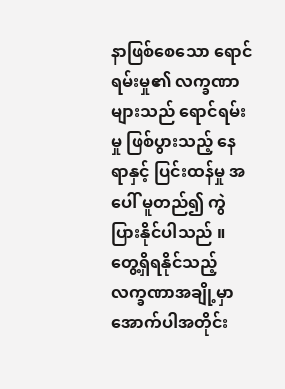နာဖြစ်စေသော ရောင်ရမ်းမှု၏ လက္ခဏာများသည် ရောင်ရမ်းမှု ဖြစ်ပွားသည့် နေရာနှင့် ပြင်းထန်မှု အပေါ် မူတည်၍ ကွဲပြားနိုင်ပါသည် ။ တွေ့ရှိရနိုင်သည့် လက္ခဏာအချို့မှာ အောက်ပါအတိုင်း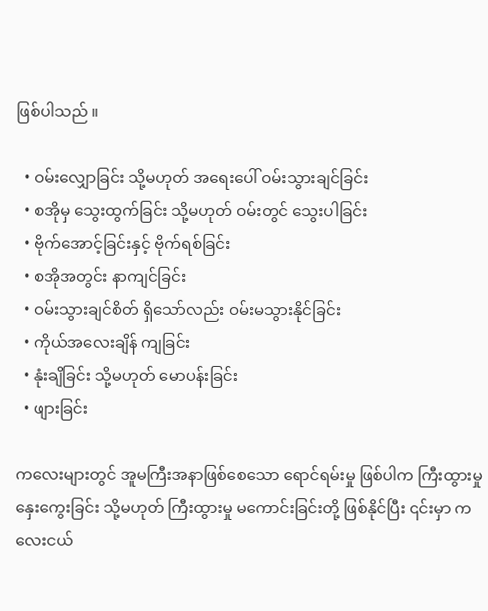ဖြစ်ပါသည် ။

  • ဝမ်းလျှောခြင်း သို့မဟုတ် အရေးပေါ် ဝမ်းသွားချင်ခြင်း
  • စအိုမှ သွေးထွက်ခြင်း သို့မဟုတ် ဝမ်းတွင် သွေးပါခြင်း
  • ဗိုက်အောင့်ခြင်းနှင့် ဗိုက်ရစ်ခြင်း
  • စအိုအတွင်း နာကျင်ခြင်း
  • ဝမ်းသွားချင်စိတ် ရှိသော်လည်း ဝမ်းမသွားနိုင်ခြင်း
  • ကိုယ်အလေးချိန် ကျခြင်း
  • နုံးချိခြင်း သို့မဟုတ် မောပန်းခြင်း
  • ဖျားခြင်း

ကလေးများတွင် အူမကြီးအနာဖြစ်စေသော ရောင်ရမ်းမှု ဖြစ်ပါက ကြီးထွားမှု နှေးကွေးခြင်း သို့မဟုတ် ကြီးထွားမှု မကောင်းခြင်းတို့ ဖြစ်နိုင်ပြီး ၎င်းမှာ ကလေးငယ်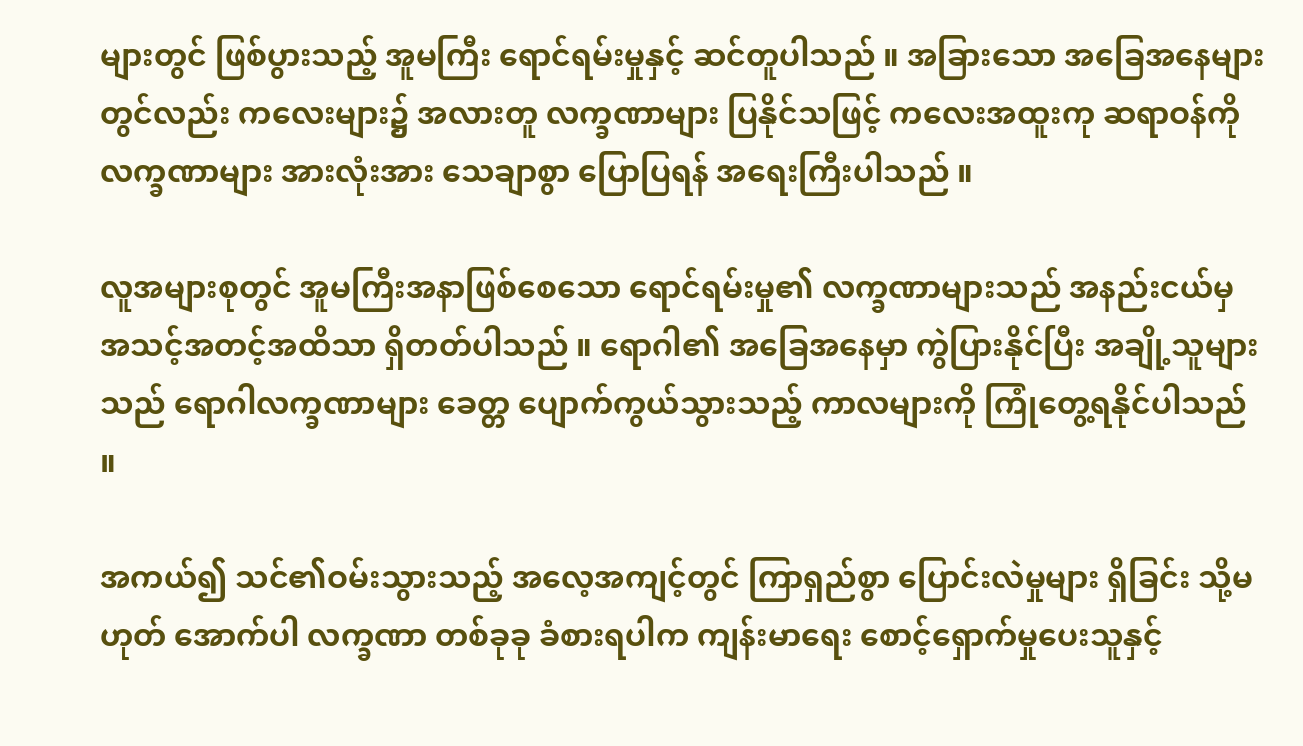များတွင် ဖြစ်ပွားသည့် အူမကြီး ရောင်ရမ်းမှုနှင့် ဆင်တူပါသည် ။ အခြားသော အခြေအနေများတွင်လည်း ကလေးများ၌ အလားတူ လက္ခဏာများ ပြနိုင်သဖြင့် ကလေးအထူးကု ဆရာဝန်ကို လက္ခဏာများ အားလုံးအား သေချာစွာ ပြောပြရန် အရေးကြီးပါသည် ။

လူအများစုတွင် အူမကြီးအနာဖြစ်စေသော ရောင်ရမ်းမှု၏ လက္ခဏာများသည် အနည်းငယ်မှ အသင့်အတင့်အထိသာ ရှိတတ်ပါသည် ။ ရောဂါ၏ အခြေအနေမှာ ကွဲပြားနိုင်ပြီး အချို့သူများသည် ရောဂါလက္ခဏာများ ခေတ္တ ပျောက်ကွယ်သွားသည့် ကာလများကို ကြုံတွေ့ရနိုင်ပါသည် ။

အကယ်၍ သင်၏ဝမ်းသွားသည့် အလေ့အကျင့်တွင် ကြာရှည်စွာ ပြောင်းလဲမှုများ ရှိခြင်း သို့မဟုတ် အောက်ပါ လက္ခဏာ တစ်ခုခု ခံစားရပါက ကျန်းမာရေး စောင့်ရှောက်မှုပေးသူနှင့်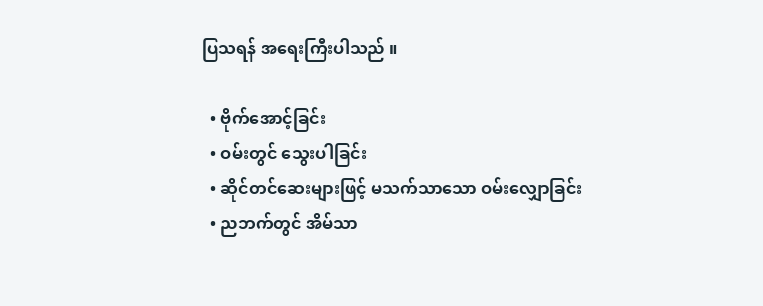ပြသရန် အရေးကြီးပါသည် ။

  • ဗိုက်အောင့်ခြင်း
  • ဝမ်းတွင် သွေးပါခြင်း
  • ဆိုင်တင်ဆေးများဖြင့် မသက်သာသော ဝမ်းလျှောခြင်း
  • ညဘက်တွင် အိမ်သာ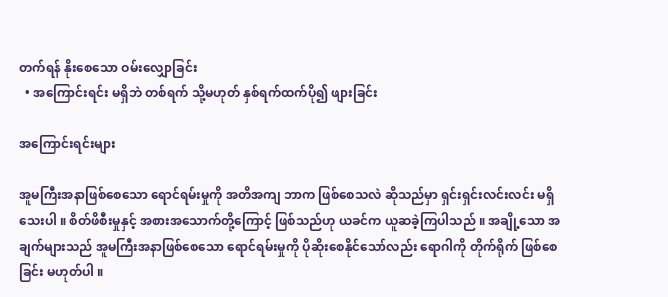တက်ရန် နိုးစေသော ဝမ်းလျှောခြင်း
  • အကြောင်းရင်း မရှိဘဲ တစ်ရက် သို့မဟုတ် နှစ်ရက်ထက်ပို၍ ဖျားခြင်း

အကြောင်းရင်းများ

အူမကြီးအနာဖြစ်စေသော ရောင်ရမ်းမှုကို အတိအကျ ဘာက ဖြစ်စေသလဲ ဆိုသည်မှာ ရှင်းရှင်းလင်းလင်း မရှိသေးပါ ။ စိတ်ဖိစီးမှုနှင့် အစားအသောက်တို့ကြောင့် ဖြစ်သည်ဟု ယခင်က ယူဆခဲ့ကြပါသည် ။ အချို့သော အချက်များသည် အူမကြီးအနာဖြစ်စေသော ရောင်ရမ်းမှုကို ပိုဆိုးစေနိုင်သော်လည်း ရောဂါကို တိုက်ရိုက် ဖြစ်စေခြင်း မဟုတ်ပါ ။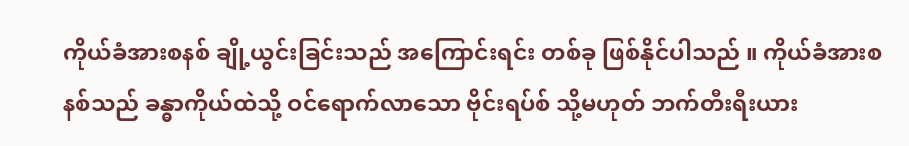ကိုယ်ခံအားစနစ် ချို့ယွင်းခြင်းသည် အကြောင်းရင်း တစ်ခု ဖြစ်နိုင်ပါသည် ။ ကိုယ်ခံအားစနစ်သည် ခန္ဓာကိုယ်ထဲသို့ ဝင်ရောက်လာသော ဗိုင်းရပ်စ် သို့မဟုတ် ဘက်တီးရီးယား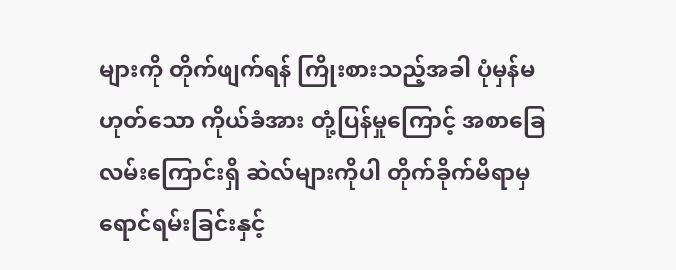များကို တိုက်ဖျက်ရန် ကြိုးစားသည့်အခါ ပုံမှန်မဟုတ်သော ကိုယ်ခံအား တုံ့ပြန်မှုကြောင့် အစာခြေလမ်းကြောင်းရှိ ဆဲလ်များကိုပါ တိုက်ခိုက်မိရာမှ ရောင်ရမ်းခြင်းနှင့်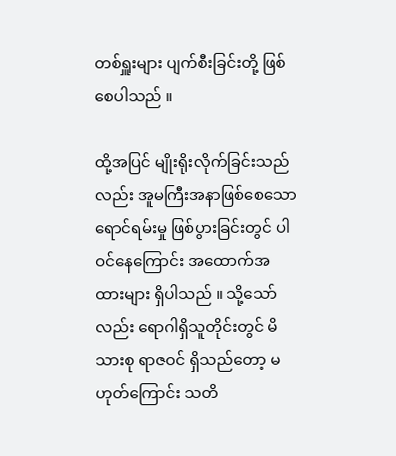တစ်ရှူးများ ပျက်စီးခြင်းတို့ ဖြစ်စေပါသည် ။

ထို့အပြင် မျိုးရိုးလိုက်ခြင်းသည်လည်း အူမကြီးအနာဖြစ်စေသော ရောင်ရမ်းမှု ဖြစ်ပွားခြင်းတွင် ပါဝင်နေကြောင်း အထောက်အထားများ ရှိပါသည် ။ သို့သော်လည်း ရောဂါရှိသူတိုင်းတွင် မိသားစု ရာဇဝင် ရှိသည်တော့ မဟုတ်ကြောင်း သတိ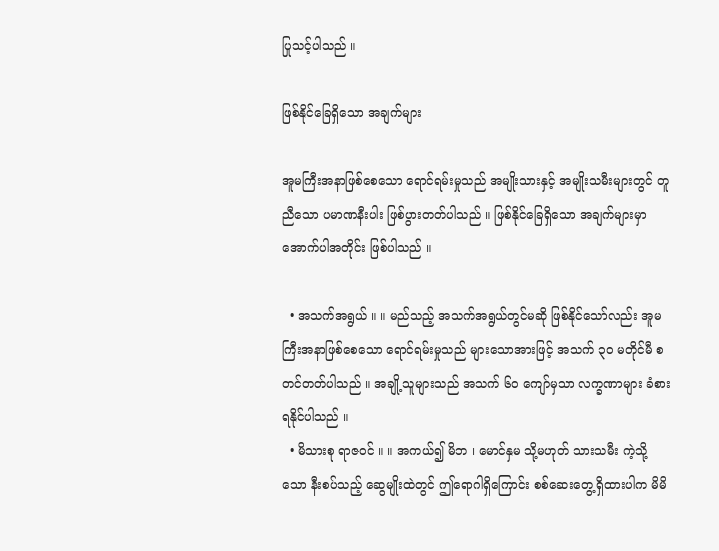ပြုသင့်ပါသည် ။

ဖြစ်နိုင်ခြေရှိသော အချက်များ

အူမကြီးအနာဖြစ်စေသော ရောင်ရမ်းမှုသည် အမျိုးသားနှင့် အမျိုးသမီးများတွင် တူညီသော ပမာဏနီးပါး ဖြစ်ပွားတတ်ပါသည် ။ ဖြစ်နိုင်ခြေရှိသော အချက်များမှာ အောက်ပါအတိုင်း ဖြစ်ပါသည် ။

  • အသက်အရွယ် ။ ။ မည်သည့် အသက်အရွယ်တွင်မဆို ဖြစ်နိုင်သော်လည်း အူမကြီးအနာဖြစ်စေသော ရောင်ရမ်းမှုသည် များသောအားဖြင့် အသက် ၃၀ မတိုင်မီ စတင်တတ်ပါသည် ။ အချို့သူများသည် အသက် ၆၀ ကျော်မှသာ လက္ခဏာများ ခံစားရနိုင်ပါသည် ။
  • မိသားစု ရာဇဝင် ။ ။ အကယ်၍ မိဘ ၊ မောင်နှမ သို့မဟုတ် သားသမီး ကဲ့သို့သော နီးစပ်သည့် ဆွေမျိုးထဲတွင် ဤရောဂါရှိကြောင်း စစ်ဆေးတွေ့ရှိထားပါက မိမိ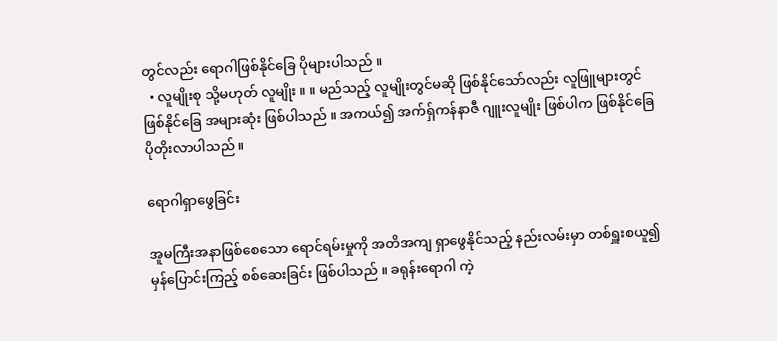တွင်လည်း ရောဂါဖြစ်နိုင်ခြေ ပိုများပါသည် ။
  • လူမျိုးစု သို့မဟုတ် လူမျိုး ။ ။ မည်သည့် လူမျိုးတွင်မဆို ဖြစ်နိုင်သော်လည်း လူဖြူများတွင် ဖြစ်နိုင်ခြေ အများဆုံး ဖြစ်ပါသည် ။ အကယ်၍ အက်ရှ်ကန်နာဇီ ဂျူးလူမျိုး ဖြစ်ပါက ဖြစ်နိုင်ခြေ ပိုတိုးလာပါသည် ။

ရောဂါရှာဖွေခြင်း

အူမကြီးအနာဖြစ်စေသော ရောင်ရမ်းမှုကို အတိအကျ ရှာဖွေနိုင်သည့် နည်းလမ်းမှာ တစ်ရှူးစယူ၍ မှန်ပြောင်းကြည့် စစ်ဆေးခြင်း ဖြစ်ပါသည် ။ ခရုန်းရောဂါ ကဲ့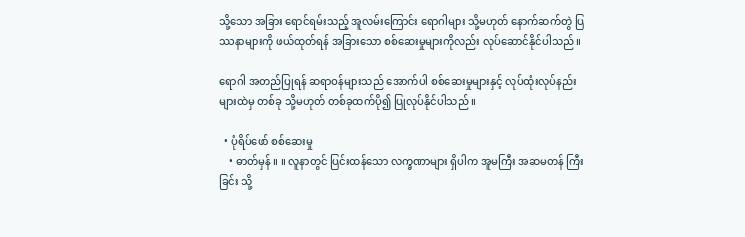သို့သော အခြား ရောင်ရမ်းသည့် အူလမ်းကြောင်း ရောဂါများ သို့မဟုတ် နောက်ဆက်တွဲ ပြဿနာများကို ဖယ်ထုတ်ရန် အခြားသော စစ်ဆေးမှုများကိုလည်း လုပ်ဆောင်နိုင်ပါသည် ။

ရောဂါ အတည်ပြုရန် ဆရာဝန်များသည် အောက်ပါ စစ်ဆေးမှုများနှင့် လုပ်ထုံးလုပ်နည်းများထဲမှ တစ်ခု သို့မဟုတ် တစ်ခုထက်ပို၍ ပြုလုပ်နိုင်ပါသည် ။

  • ပုံရိပ်ဖော် စစ်ဆေးမှု
    • ဓာတ်မှန် ။ ။ လူနာတွင် ပြင်းထန်သော လက္ခဏာများ ရှိပါက အူမကြီး အဆမတန် ကြီးခြင်း သို့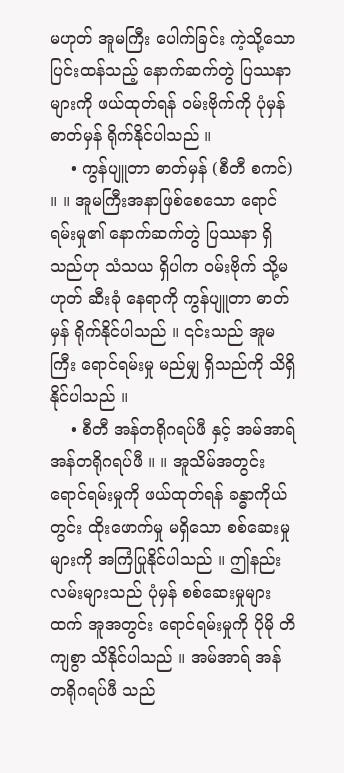မဟုတ် အူမကြီး ပေါက်ခြင်း ကဲ့သို့သော ပြင်းထန်သည့် နောက်ဆက်တွဲ ပြဿနာများကို ဖယ်ထုတ်ရန် ဝမ်းဗိုက်ကို ပုံမှန် ဓာတ်မှန် ရိုက်နိုင်ပါသည် ။
    • ကွန်ပျူတာ ဓာတ်မှန် (စီတီ စကင်) ။ ။ အူမကြီးအနာဖြစ်စေသော ရောင်ရမ်းမှု၏ နောက်ဆက်တွဲ ပြဿနာ ရှိသည်ဟု သံသယ ရှိပါက ဝမ်းဗိုက် သို့မဟုတ် ဆီးခုံ နေရာကို ကွန်ပျူတာ ဓာတ်မှန် ရိုက်နိုင်ပါသည် ။ ၎င်းသည် အူမကြီး ရောင်ရမ်းမှု မည်မျှ ရှိသည်ကို သိရှိနိုင်ပါသည် ။
    • စီတီ အန်တရိုဂရပ်ဖီ နှင့် အမ်အာရ် အန်တရိုဂရပ်ဖီ ။ ။ အူသိမ်အတွင်း ရောင်ရမ်းမှုကို ဖယ်ထုတ်ရန် ခန္ဓာကိုယ်တွင်း ထိုးဖောက်မှု မရှိသော စစ်ဆေးမှုများကို အကြံပြုနိုင်ပါသည် ။ ဤနည်းလမ်းများသည် ပုံမှန် စစ်ဆေးမှုများထက် အူအတွင်း ရောင်ရမ်းမှုကို ပိုမို တိကျစွာ သိနိုင်ပါသည် ။ အမ်အာရ် အန်တရိုဂရပ်ဖီ သည်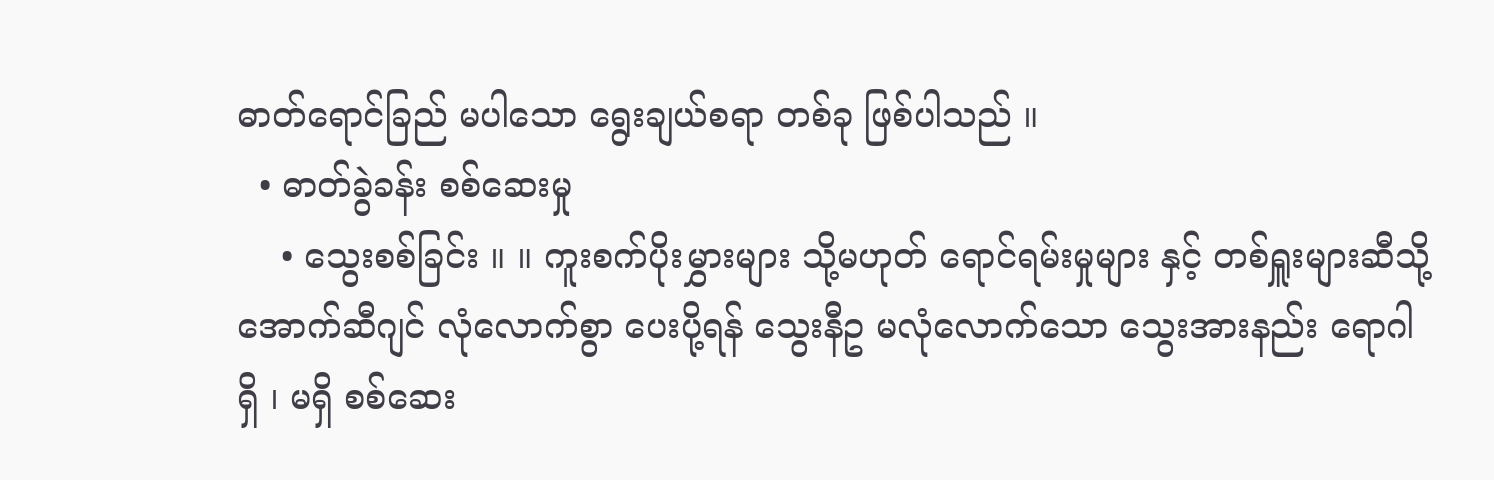ဓာတ်ရောင်ခြည် မပါသော ရွေးချယ်စရာ တစ်ခု ဖြစ်ပါသည် ။
  • ဓာတ်ခွဲခန်း စစ်ဆေးမှု
    • သွေးစစ်ခြင်း ။ ။ ကူးစက်ပိုးမွှားများ သို့မဟုတ် ရောင်ရမ်းမှုများ နှင့် တစ်ရှူးများဆီသို့ အောက်ဆီဂျင် လုံလောက်စွာ ပေးပို့ရန် သွေးနီဥ မလုံလောက်သော သွေးအားနည်း ရောဂါ ရှိ ၊ မရှိ စစ်ဆေး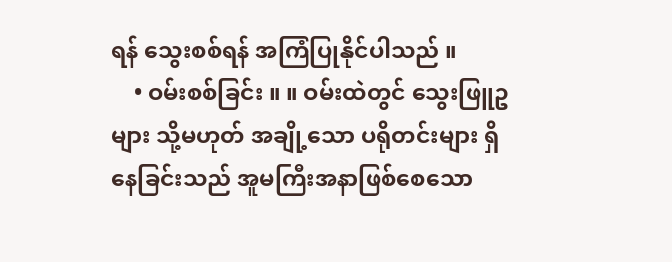ရန် သွေးစစ်ရန် အကြံပြုနိုင်ပါသည် ။
    • ဝမ်းစစ်ခြင်း ။ ။ ဝမ်းထဲတွင် သွေးဖြူဥများ သို့မဟုတ် အချို့သော ပရိုတင်းများ ရှိနေခြင်းသည် အူမကြီးအနာဖြစ်စေသော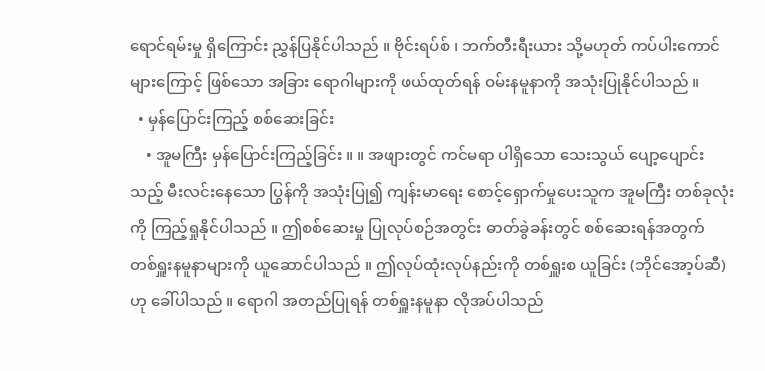ရောင်ရမ်းမှု ရှိကြောင်း ညွှန်ပြနိုင်ပါသည် ။ ဗိုင်းရပ်စ် ၊ ဘက်တီးရီးယား သို့မဟုတ် ကပ်ပါးကောင်များကြောင့် ဖြစ်သော အခြား ရောဂါများကို ဖယ်ထုတ်ရန် ဝမ်းနမူနာကို အသုံးပြုနိုင်ပါသည် ။
  • မှန်ပြောင်းကြည့် စစ်ဆေးခြင်း
    • အူမကြီး မှန်ပြောင်းကြည့်ခြင်း ။ ။ အဖျားတွင် ကင်မရာ ပါရှိသော သေးသွယ် ပျော့ပျောင်းသည့် မီးလင်းနေသော ပြွန်ကို အသုံးပြု၍ ကျန်းမာရေး စောင့်ရှောက်မှုပေးသူက အူမကြီး တစ်ခုလုံးကို ကြည့်ရှုနိုင်ပါသည် ။ ဤစစ်ဆေးမှု ပြုလုပ်စဉ်အတွင်း ဓာတ်ခွဲခန်းတွင် စစ်ဆေးရန်အတွက် တစ်ရှူးနမူနာများကို ယူဆောင်ပါသည် ။ ဤလုပ်ထုံးလုပ်နည်းကို တစ်ရှူးစ ယူခြင်း (ဘိုင်အော့ပ်ဆီ) ဟု ခေါ်ပါသည် ။ ရောဂါ အတည်ပြုရန် တစ်ရှူးနမူနာ လိုအပ်ပါသည်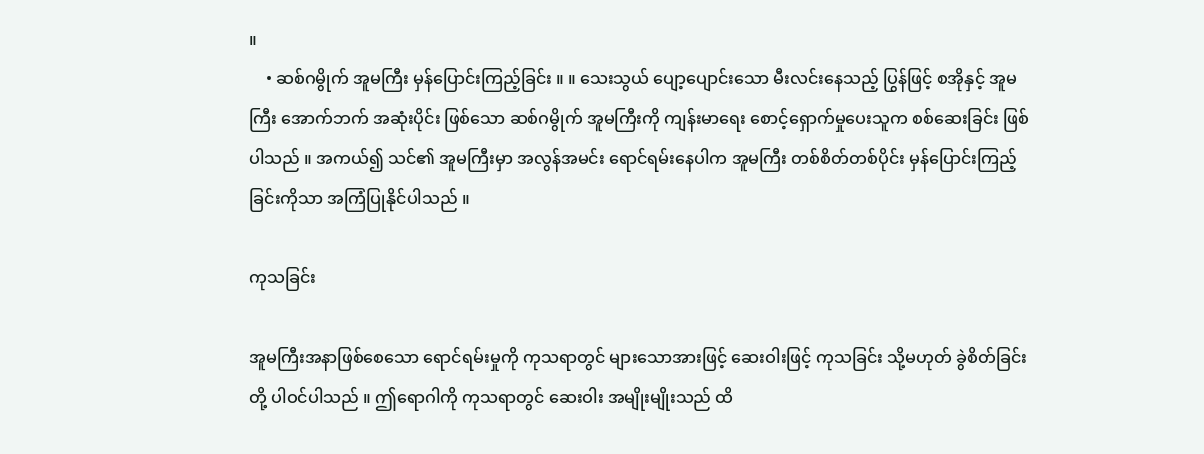။
    • ဆစ်ဂမွိုက် အူမကြီး မှန်ပြောင်းကြည့်ခြင်း ။ ။ သေးသွယ် ပျော့ပျောင်းသော မီးလင်းနေသည့် ပြွန်ဖြင့် စအိုနှင့် အူမကြီး အောက်ဘက် အဆုံးပိုင်း ဖြစ်သော ဆစ်ဂမွိုက် အူမကြီးကို ကျန်းမာရေး စောင့်ရှောက်မှုပေးသူက စစ်ဆေးခြင်း ဖြစ်ပါသည် ။ အကယ်၍ သင်၏ အူမကြီးမှာ အလွန်အမင်း ရောင်ရမ်းနေပါက အူမကြီး တစ်စိတ်တစ်ပိုင်း မှန်ပြောင်းကြည့်ခြင်းကိုသာ အကြံပြုနိုင်ပါသည် ။

ကုသခြင်း

အူမကြီးအနာဖြစ်စေသော ရောင်ရမ်းမှုကို ကုသရာတွင် များသောအားဖြင့် ဆေးဝါးဖြင့် ကုသခြင်း သို့မဟုတ် ခွဲစိတ်ခြင်းတို့ ပါဝင်ပါသည် ။ ဤရောဂါကို ကုသရာတွင် ဆေးဝါး အမျိုးမျိုးသည် ထိ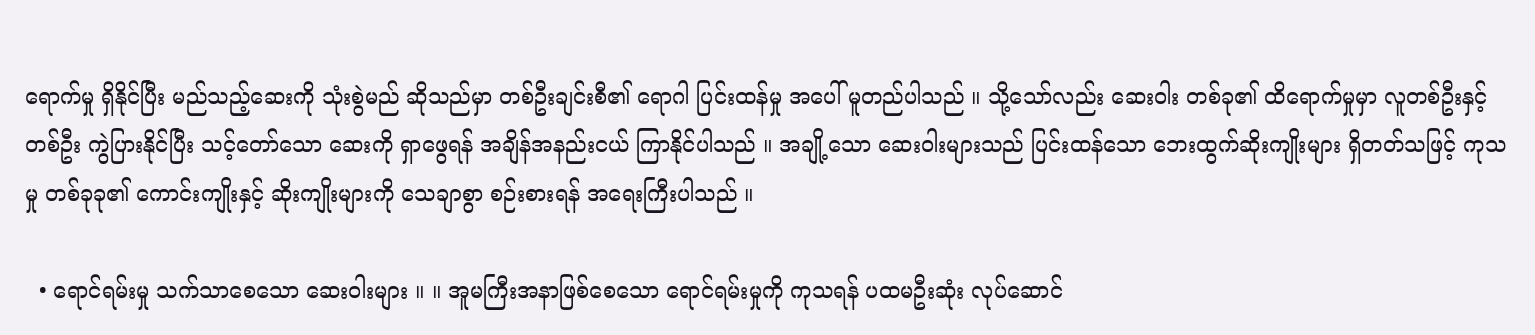ရောက်မှု ရှိနိုင်ပြီး မည်သည့်ဆေးကို သုံးစွဲမည် ဆိုသည်မှာ တစ်ဦးချင်းစီ၏ ရောဂါ ပြင်းထန်မှု အပေါ် မူတည်ပါသည် ။ သို့သော်လည်း ဆေးဝါး တစ်ခု၏ ထိရောက်မှုမှာ လူတစ်ဦးနှင့် တစ်ဦး ကွဲပြားနိုင်ပြီး သင့်တော်သော ဆေးကို ရှာဖွေရန် အချိန်အနည်းငယ် ကြာနိုင်ပါသည် ။ အချို့သော ဆေးဝါးများသည် ပြင်းထန်သော ဘေးထွက်ဆိုးကျိုးများ ရှိတတ်သဖြင့် ကုသမှု တစ်ခုခု၏ ကောင်းကျိုးနှင့် ဆိုးကျိုးများကို သေချာစွာ စဉ်းစားရန် အရေးကြီးပါသည် ။

  • ရောင်ရမ်းမှု သက်သာစေသော ဆေးဝါးများ ။ ။ အူမကြီးအနာဖြစ်စေသော ရောင်ရမ်းမှုကို ကုသရန် ပထမဦးဆုံး လုပ်ဆောင်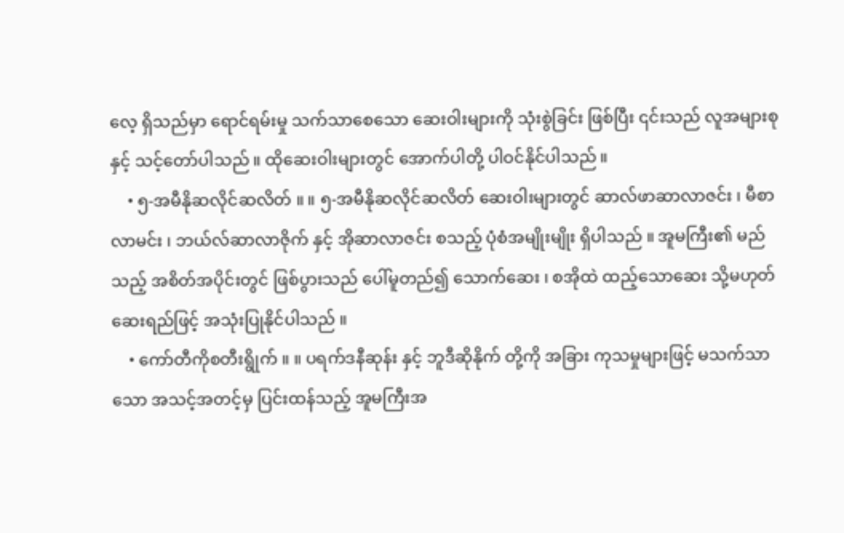လေ့ ရှိသည်မှာ ရောင်ရမ်းမှု သက်သာစေသော ဆေးဝါးများကို သုံးစွဲခြင်း ဖြစ်ပြီး ၎င်းသည် လူအများစုနှင့် သင့်တော်ပါသည် ။ ထိုဆေးဝါးများတွင် အောက်ပါတို့ ပါဝင်နိုင်ပါသည် ။
    • ၅-အမီနိုဆလိုင်ဆလိတ် ။ ။ ၅-အမီနိုဆလိုင်ဆလိတ် ဆေးဝါးများတွင် ဆာလ်ဖာဆာလာဇင်း ၊ မီစာလာမင်း ၊ ဘယ်လ်ဆာလာဇိုက် နှင့် အိုဆာလာဇင်း စသည့် ပုံစံအမျိုးမျိုး ရှိပါသည် ။ အူမကြီး၏ မည်သည့် အစိတ်အပိုင်းတွင် ဖြစ်ပွားသည် ပေါ်မူတည်၍ သောက်ဆေး ၊ စအိုထဲ ထည့်သောဆေး သို့မဟုတ် ဆေးရည်ဖြင့် အသုံးပြုနိုင်ပါသည် ။
    • ကော်တီကိုစတီးရွိုက် ။ ။ ပရက်ဒနီဆုန်း နှင့် ဘူဒီဆိုနိုက် တို့ကို အခြား ကုသမှုများဖြင့် မသက်သာသော အသင့်အတင့်မှ ပြင်းထန်သည့် အူမကြီးအ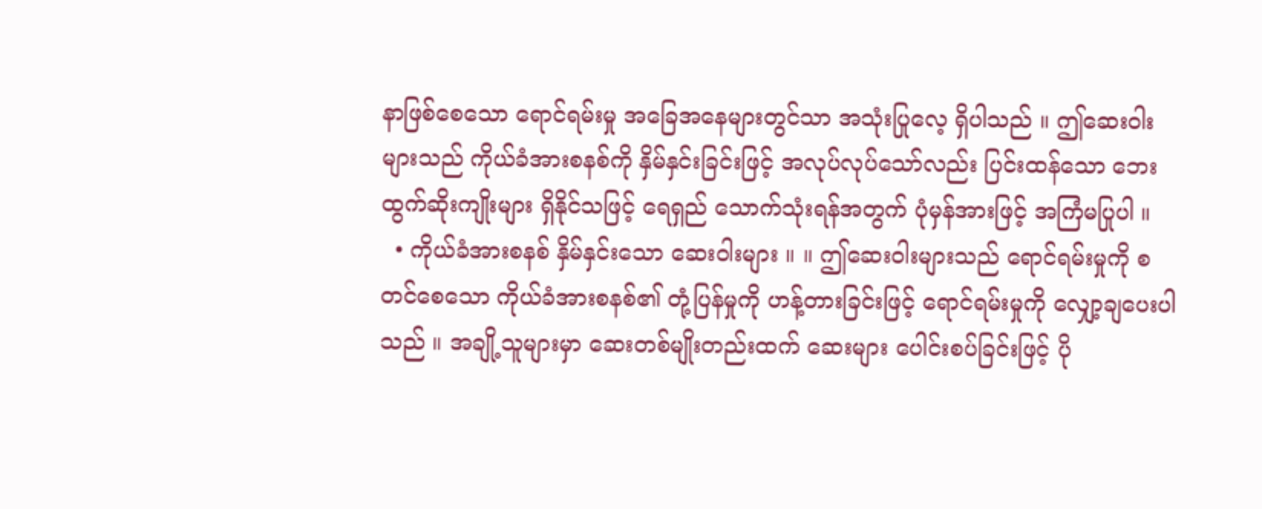နာဖြစ်စေသော ရောင်ရမ်းမှု အခြေအနေများတွင်သာ အသုံးပြုလေ့ ရှိပါသည် ။ ဤဆေးဝါးများသည် ကိုယ်ခံအားစနစ်ကို နှိမ်နှင်းခြင်းဖြင့် အလုပ်လုပ်သော်လည်း ပြင်းထန်သော ဘေးထွက်ဆိုးကျိုးများ ရှိနိုင်သဖြင့် ရေရှည် သောက်သုံးရန်အတွက် ပုံမှန်အားဖြင့် အကြံမပြုပါ ။
  • ကိုယ်ခံအားစနစ် နှိမ်နှင်းသော ဆေးဝါးများ ။ ။ ဤဆေးဝါးများသည် ရောင်ရမ်းမှုကို စတင်စေသော ကိုယ်ခံအားစနစ်၏ တုံ့ပြန်မှုကို ဟန့်တားခြင်းဖြင့် ရောင်ရမ်းမှုကို လျှော့ချပေးပါသည် ။ အချို့သူများမှာ ဆေးတစ်မျိုးတည်းထက် ဆေးများ ပေါင်းစပ်ခြင်းဖြင့် ပို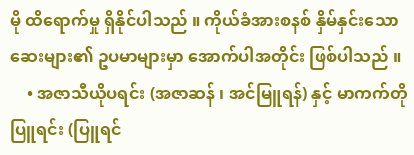မို ထိရောက်မှု ရှိနိုင်ပါသည် ။ ကိုယ်ခံအားစနစ် နှိမ်နှင်းသော ဆေးများ၏ ဥပမာများမှာ အောက်ပါအတိုင်း ဖြစ်ပါသည် ။
    • အဇာသီယိုပရင်း (အဇာဆန် ၊ အင်မြူရန်) နှင့် မာကက်တိုပြူရင်း (ပြူရင်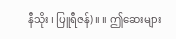နီသိုး ၊ ပြူရီဇန်) ။ ။ ဤဆေးများ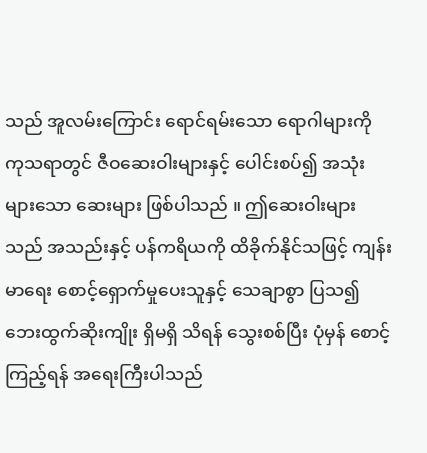သည် အူလမ်းကြောင်း ရောင်ရမ်းသော ရောဂါများကို ကုသရာတွင် ဇီဝဆေးဝါးများနှင့် ပေါင်းစပ်၍ အသုံးများသော ဆေးများ ဖြစ်ပါသည် ။ ဤဆေးဝါးများသည် အသည်းနှင့် ပန်ကရိယကို ထိခိုက်နိုင်သဖြင့် ကျန်းမာရေး စောင့်ရှောက်မှုပေးသူနှင့် သေချာစွာ ပြသ၍ ဘေးထွက်ဆိုးကျိုး ရှိမရှိ သိရန် သွေးစစ်ပြီး ပုံမှန် စောင့်ကြည့်ရန် အရေးကြီးပါသည်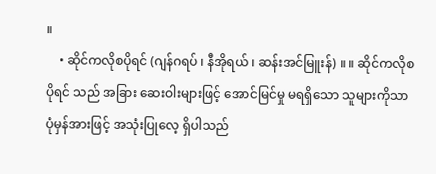။
    • ဆိုင်ကလိုစပိုရင် (ဂျန်ဂရပ် ၊ နီအိုရယ် ၊ ဆန်းအင်မြူးန်) ။ ။ ဆိုင်ကလိုစပိုရင် သည် အခြား ဆေးဝါးများဖြင့် အောင်မြင်မှု မရရှိသော သူများကိုသာ ပုံမှန်အားဖြင့် အသုံးပြုလေ့ ရှိပါသည်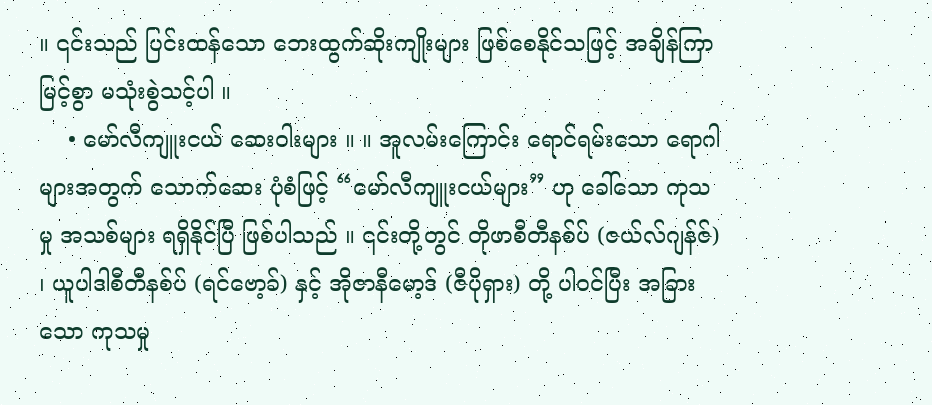။ ၎င်းသည် ပြင်းထန်သော ဘေးထွက်ဆိုးကျိုးများ ဖြစ်စေနိုင်သဖြင့် အချိန်ကြာမြင့်စွာ မသုံးစွဲသင့်ပါ ။
    • မော်လီကျူးငယ် ဆေးဝါးများ ။ ။ အူလမ်းကြောင်း ရောင်ရမ်းသော ရောဂါများအတွက် သောက်ဆေး ပုံစံဖြင့် “မော်လီကျူးငယ်များ” ဟု ခေါ်သော ကုသမှု အသစ်များ ရရှိနိုင်ပြီ ဖြစ်ပါသည် ။ ၎င်းတို့တွင် တိုဖာစီတီနစ်ပ် (ဇယ်လ်ဂျန်ဇ်) ၊ ယူပါဒါစီတီနစ်ပ် (ရင်ဗော့ခ်) နှင့် အိုဇာနီမော့ဒ် (ဇီပိုရှား) တို့ ပါဝင်ပြီး အခြားသော ကုသမှု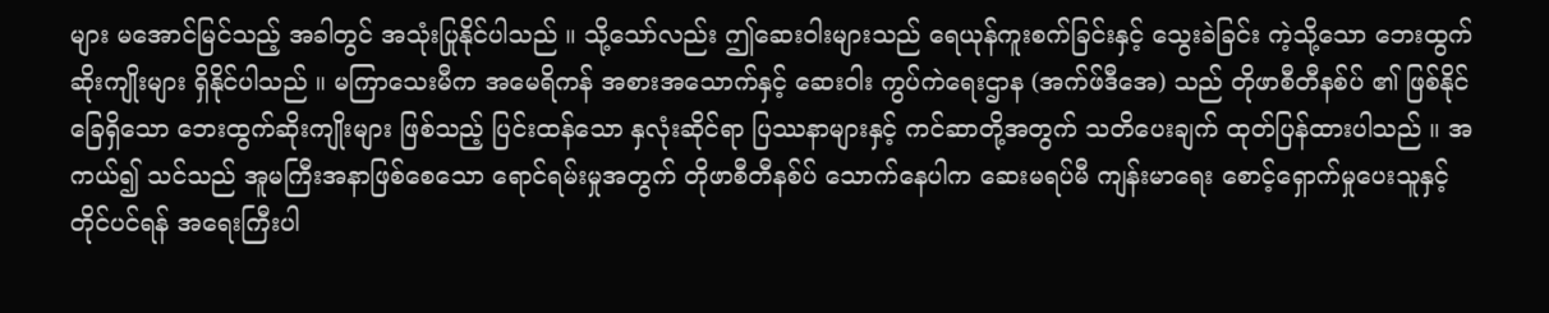များ မအောင်မြင်သည့် အခါတွင် အသုံးပြုနိုင်ပါသည် ။ သို့သော်လည်း ဤဆေးဝါးများသည် ရေယုန်ကူးစက်ခြင်းနှင့် သွေးခဲခြင်း ကဲ့သို့သော ဘေးထွက်ဆိုးကျိုးများ ရှိနိုင်ပါသည် ။ မကြာသေးမီက အမေရိကန် အစားအသောက်နှင့် ဆေးဝါး ကွပ်ကဲရေးဌာန (အက်ဖ်ဒီအေ) သည် တိုဖာစီတီနစ်ပ် ၏ ဖြစ်နိုင်ခြေရှိသော ဘေးထွက်ဆိုးကျိုးများ ဖြစ်သည့် ပြင်းထန်သော နှလုံးဆိုင်ရာ ပြဿနာများနှင့် ကင်ဆာတို့အတွက် သတိပေးချက် ထုတ်ပြန်ထားပါသည် ။ အကယ်၍ သင်သည် အူမကြီးအနာဖြစ်စေသော ရောင်ရမ်းမှုအတွက် တိုဖာစီတီနစ်ပ် သောက်နေပါက ဆေးမရပ်မီ ကျန်းမာရေး စောင့်ရှောက်မှုပေးသူနှင့် တိုင်ပင်ရန် အရေးကြီးပါ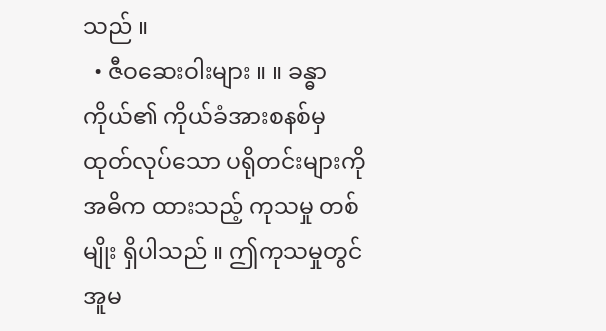သည် ။
  • ဇီဝဆေးဝါးများ ။ ။ ခန္ဓာကိုယ်၏ ကိုယ်ခံအားစနစ်မှ ထုတ်လုပ်သော ပရိုတင်းများကို အဓိက ထားသည့် ကုသမှု တစ်မျိုး ရှိပါသည် ။ ဤကုသမှုတွင် အူမ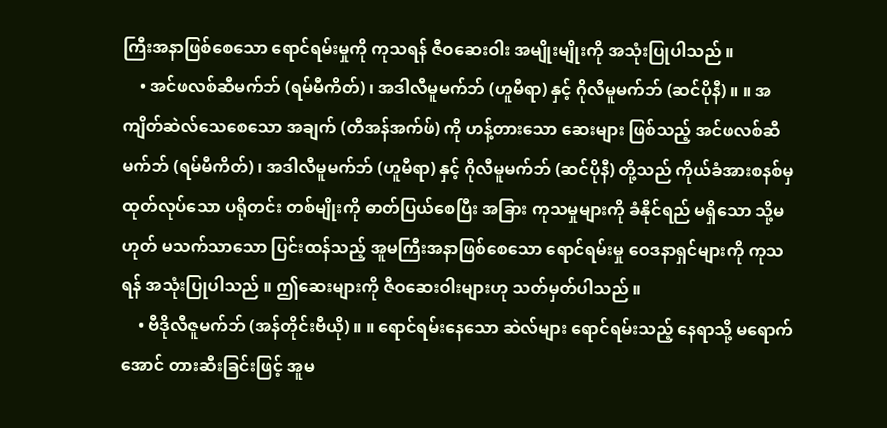ကြီးအနာဖြစ်စေသော ရောင်ရမ်းမှုကို ကုသရန် ဇီဝဆေးဝါး အမျိုးမျိုးကို အသုံးပြုပါသည် ။
    • အင်ဖလစ်ဆီမက်ဘ် (ရမ်မီကိတ်) ၊ အဒါလီမူမက်ဘ် (ဟူမီရာ) နှင့် ဂိုလီမူမက်ဘ် (ဆင်ပိုနီ) ။ ။ အကျိတ်ဆဲလ်သေစေသော အချက် (တီအန်အက်ဖ်) ကို ဟန့်တားသော ဆေးများ ဖြစ်သည့် အင်ဖလစ်ဆီမက်ဘ် (ရမ်မီကိတ်) ၊ အဒါလီမူမက်ဘ် (ဟူမီရာ) နှင့် ဂိုလီမူမက်ဘ် (ဆင်ပိုနီ) တို့သည် ကိုယ်ခံအားစနစ်မှ ထုတ်လုပ်သော ပရိုတင်း တစ်မျိုးကို ဓာတ်ပြယ်စေပြီး အခြား ကုသမှုများကို ခံနိုင်ရည် မရှိသော သို့မဟုတ် မသက်သာသော ပြင်းထန်သည့် အူမကြီးအနာဖြစ်စေသော ရောင်ရမ်းမှု ဝေဒနာရှင်များကို ကုသရန် အသုံးပြုပါသည် ။ ဤဆေးများကို ဇီဝဆေးဝါးများဟု သတ်မှတ်ပါသည် ။
    • ဗီဒိုလီဇူမက်ဘ် (အန်တိုင်းဗီယို) ။ ။ ရောင်ရမ်းနေသော ဆဲလ်များ ရောင်ရမ်းသည့် နေရာသို့ မရောက်အောင် တားဆီးခြင်းဖြင့် အူမ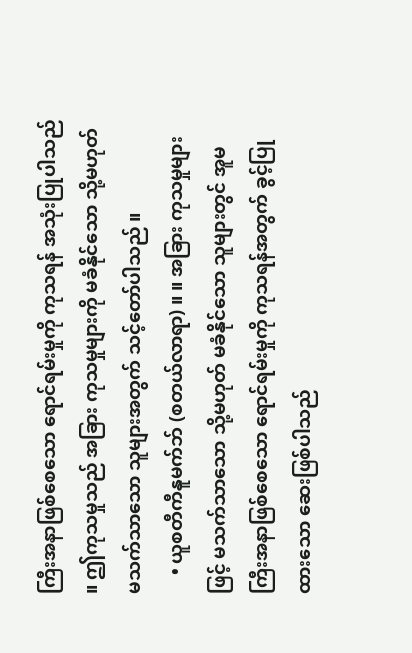ကြီးအနာဖြစ်စေသော ရောင်ရမ်းမှုကို ကုသရန် အသုံးပြုပါသည် ။ ဤကုသမှုသည် အခြား ကုသမှုများကို မခံနိုင်သော သို့မဟုတ် မသက်သာသော သူများအတွက် သင့်တော်ပါသည် ။
    • ယူစတီကီနူမက်ဘ် (စတယ်လာရာ) ။ ။ အခြား ကုသမှုများဖြင့် မသက်သာသော သို့မဟုတ် မခံနိုင်သော သူများတွင် အူမကြီးအနာဖြစ်စေသော ရောင်ရမ်းမှုကို ကုသရန်အတွက် ခွင့်ပြုထားသော ဆေးဖြစ်ပါသည်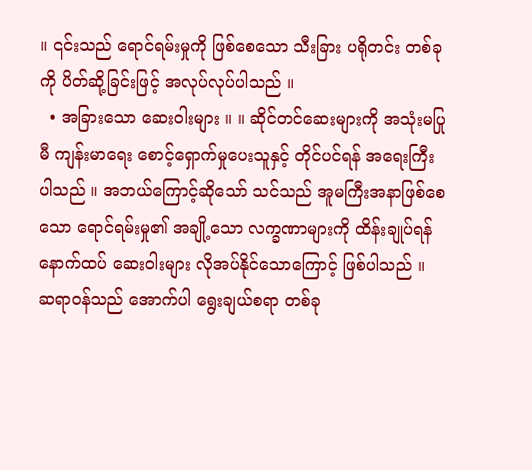။ ၎င်းသည် ရောင်ရမ်းမှုကို ဖြစ်စေသော သီးခြား ပရိုတင်း တစ်ခုကို ပိတ်ဆို့ခြင်းဖြင့် အလုပ်လုပ်ပါသည် ။
  • အခြားသော ဆေးဝါးများ ။ ။ ဆိုင်တင်ဆေးများကို အသုံးမပြုမီ ကျန်းမာရေး စောင့်ရှောက်မှုပေးသူနှင့် တိုင်ပင်ရန် အရေးကြီးပါသည် ။ အဘယ်ကြောင့်ဆိုသော် သင်သည် အူမကြီးအနာဖြစ်စေသော ရောင်ရမ်းမှု၏ အချို့သော လက္ခဏာများကို ထိန်းချုပ်ရန် နောက်ထပ် ဆေးဝါးများ လိုအပ်နိုင်သောကြောင့် ဖြစ်ပါသည် ။ ဆရာဝန်သည် အောက်ပါ ရွေးချယ်စရာ တစ်ခု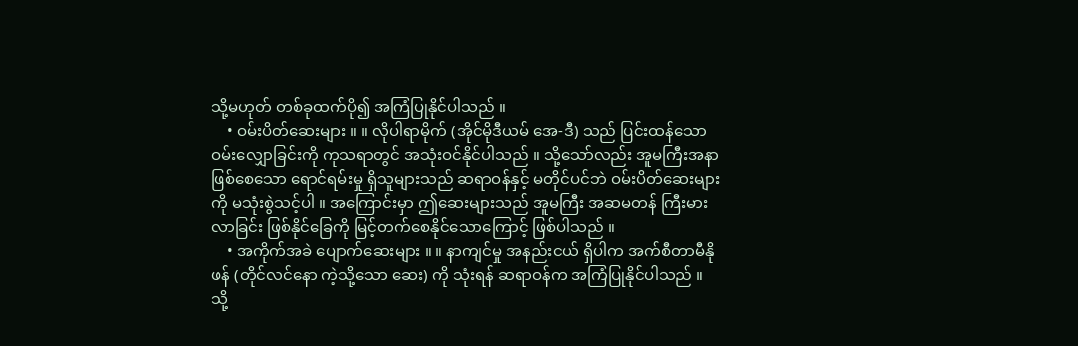သို့မဟုတ် တစ်ခုထက်ပို၍ အကြံပြုနိုင်ပါသည် ။
    • ဝမ်းပိတ်ဆေးများ ။ ။ လိုပါရာမိုက် (အိုင်မိုဒီယမ် အေ-ဒီ) သည် ပြင်းထန်သော ဝမ်းလျှောခြင်းကို ကုသရာတွင် အသုံးဝင်နိုင်ပါသည် ။ သို့သော်လည်း အူမကြီးအနာဖြစ်စေသော ရောင်ရမ်းမှု ရှိသူများသည် ဆရာဝန်နှင့် မတိုင်ပင်ဘဲ ဝမ်းပိတ်ဆေးများကို မသုံးစွဲသင့်ပါ ။ အကြောင်းမှာ ဤဆေးများသည် အူမကြီး အဆမတန် ကြီးမားလာခြင်း ဖြစ်နိုင်ခြေကို မြင့်တက်စေနိုင်သောကြောင့် ဖြစ်ပါသည် ။
    • အကိုက်အခဲ ပျောက်ဆေးများ ။ ။ နာကျင်မှု အနည်းငယ် ရှိပါက အက်စီတာမီနိုဖန် (တိုင်လင်နော ကဲ့သို့သော ဆေး) ကို သုံးရန် ဆရာဝန်က အကြံပြုနိုင်ပါသည် ။ သို့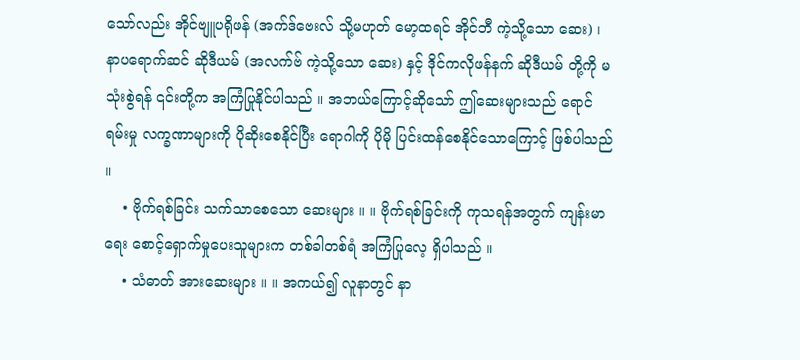သော်လည်း အိုင်ဗျူပရိုဖန် (အက်ဒ်ဗေးလ် သို့မဟုတ် မော့ထရင် အိုင်ဘီ ကဲ့သို့သော ဆေး) ၊ နာပရောက်ဆင် ဆိုဒီယမ် (အလက်ဗ် ကဲ့သို့သော ဆေး) နှင့် ဒိုင်ကလိုဖန်နက် ဆိုဒီယမ် တို့ကို မသုံးစွဲရန် ၎င်းတို့က အကြံပြုနိုင်ပါသည် ။ အဘယ်ကြောင့်ဆိုသော် ဤဆေးများသည် ရောင်ရမ်းမှု လက္ခဏာများကို ပိုဆိုးစေနိုင်ပြီး ရောဂါကို ပိုမို ပြင်းထန်စေနိုင်သောကြောင့် ဖြစ်ပါသည် ။
    • ဗိုက်ရစ်ခြင်း သက်သာစေသော ဆေးများ ။ ။ ဗိုက်ရစ်ခြင်းကို ကုသရန်အတွက် ကျန်းမာရေး စောင့်ရှောက်မှုပေးသူများက တစ်ခါတစ်ရံ အကြံပြုလေ့ ရှိပါသည် ။
    • သံဓာတ် အားဆေးများ ။ ။ အကယ်၍ လူနာတွင် နာ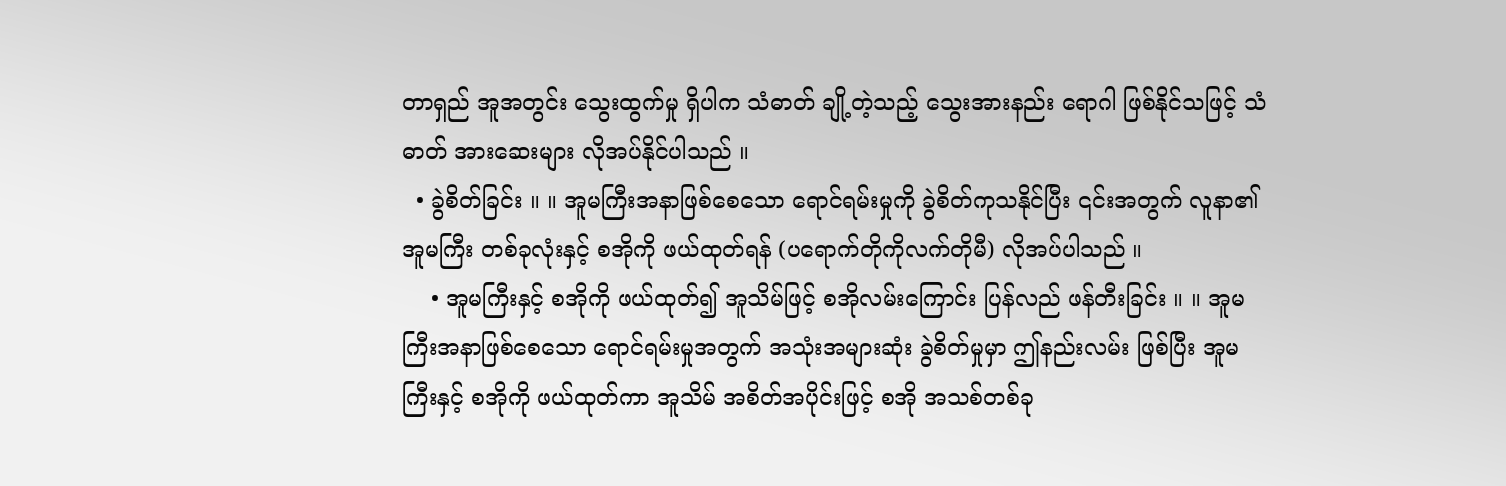တာရှည် အူအတွင်း သွေးထွက်မှု ရှိပါက သံဓာတ် ချို့တဲ့သည့် သွေးအားနည်း ရောဂါ ဖြစ်နိုင်သဖြင့် သံဓာတ် အားဆေးများ လိုအပ်နိုင်ပါသည် ။
  • ခွဲစိတ်ခြင်း ။ ။ အူမကြီးအနာဖြစ်စေသော ရောင်ရမ်းမှုကို ခွဲစိတ်ကုသနိုင်ပြီး ၎င်းအတွက် လူနာ၏ အူမကြီး တစ်ခုလုံးနှင့် စအိုကို ဖယ်ထုတ်ရန် (ပရောက်တိုကိုလက်တိုမီ) လိုအပ်ပါသည် ။
    • အူမကြီးနှင့် စအိုကို ဖယ်ထုတ်၍ အူသိမ်ဖြင့် စအိုလမ်းကြောင်း ပြန်လည် ဖန်တီးခြင်း ။ ။ အူမကြီးအနာဖြစ်စေသော ရောင်ရမ်းမှုအတွက် အသုံးအများဆုံး ခွဲစိတ်မှုမှာ ဤနည်းလမ်း ဖြစ်ပြီး အူမကြီးနှင့် စအိုကို ဖယ်ထုတ်ကာ အူသိမ် အစိတ်အပိုင်းဖြင့် စအို အသစ်တစ်ခု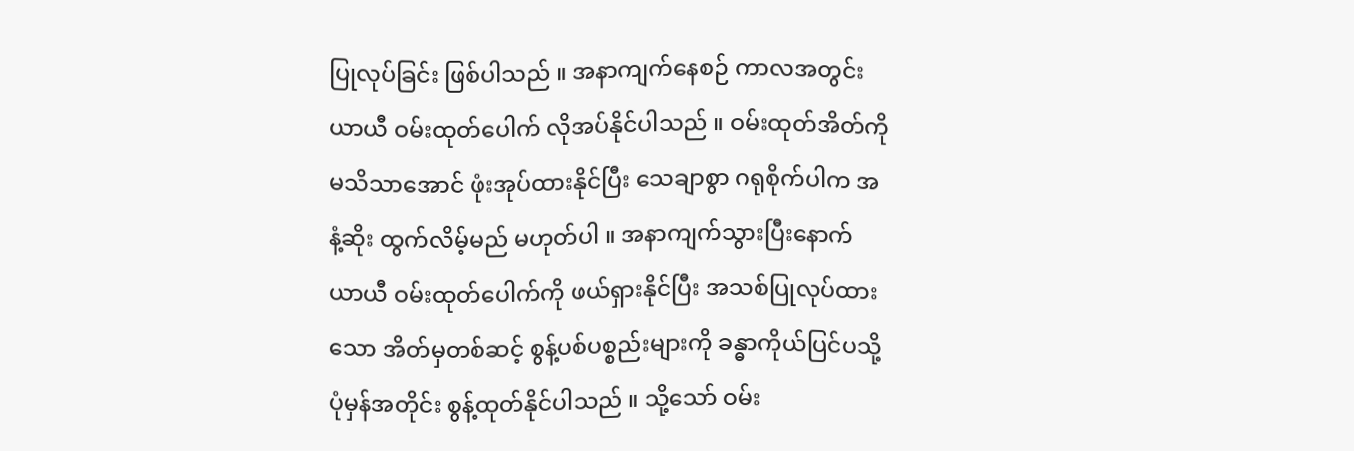ပြုလုပ်ခြင်း ဖြစ်ပါသည် ။ အနာကျက်နေစဉ် ကာလအတွင်း ယာယီ ဝမ်းထုတ်ပေါက် လိုအပ်နိုင်ပါသည် ။ ဝမ်းထုတ်အိတ်ကို မသိသာအောင် ဖုံးအုပ်ထားနိုင်ပြီး သေချာစွာ ဂရုစိုက်ပါက အနံ့ဆိုး ထွက်လိမ့်မည် မဟုတ်ပါ ။ အနာကျက်သွားပြီးနောက် ယာယီ ဝမ်းထုတ်ပေါက်ကို ဖယ်ရှားနိုင်ပြီး အသစ်ပြုလုပ်ထားသော အိတ်မှတစ်ဆင့် စွန့်ပစ်ပစ္စည်းများကို ခန္ဓာကိုယ်ပြင်ပသို့ ပုံမှန်အတိုင်း စွန့်ထုတ်နိုင်ပါသည် ။ သို့သော် ဝမ်း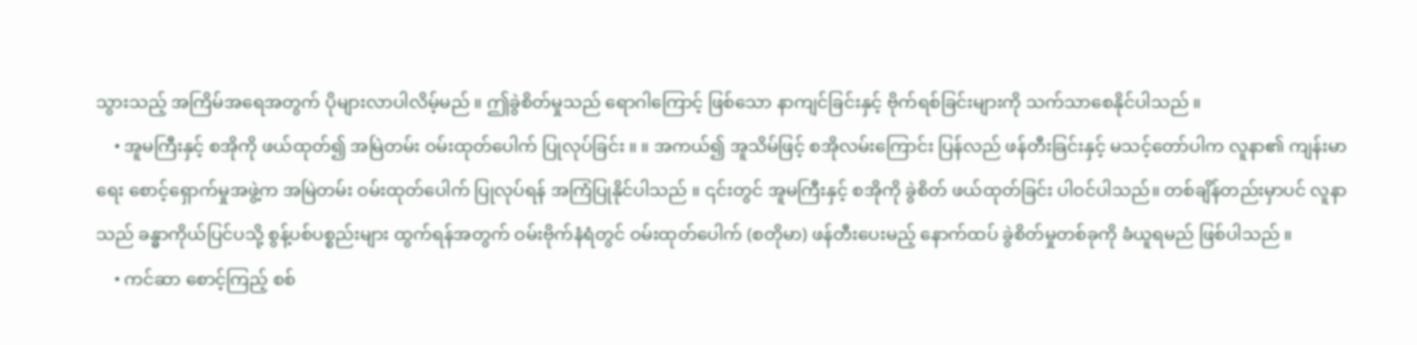သွားသည့် အကြိမ်အရေအတွက် ပိုများလာပါလိမ့်မည် ။ ဤခွဲစိတ်မှုသည် ရောဂါကြောင့် ဖြစ်သော နာကျင်ခြင်းနှင့် ဗိုက်ရစ်ခြင်းများကို သက်သာစေနိုင်ပါသည် ။
    • အူမကြီးနှင့် စအိုကို ဖယ်ထုတ်၍ အမြဲတမ်း ဝမ်းထုတ်ပေါက် ပြုလုပ်ခြင်း ။ ။ အကယ်၍ အူသိမ်ဖြင့် စအိုလမ်းကြောင်း ပြန်လည် ဖန်တီးခြင်းနှင့် မသင့်တော်ပါက လူနာ၏ ကျန်းမာရေး စောင့်ရှောက်မှုအဖွဲ့က အမြဲတမ်း ဝမ်းထုတ်ပေါက် ပြုလုပ်ရန် အကြံပြုနိုင်ပါသည် ။ ၎င်းတွင် အူမကြီးနှင့် စအိုကို ခွဲစိတ် ဖယ်ထုတ်ခြင်း ပါဝင်ပါသည်။ တစ်ချိန်တည်းမှာပင် လူနာသည် ခန္ဓာကိုယ်ပြင်ပသို့ စွန့်ပစ်ပစ္စည်းများ ထွက်ရန်အတွက် ဝမ်းဗိုက်နံရံတွင် ဝမ်းထုတ်ပေါက် (စတိုမာ) ဖန်တီးပေးမည့် နောက်ထပ် ခွဲစိတ်မှုတစ်ခုကို ခံယူရမည် ဖြစ်ပါသည် ။
    • ကင်ဆာ စောင့်ကြည့် စစ်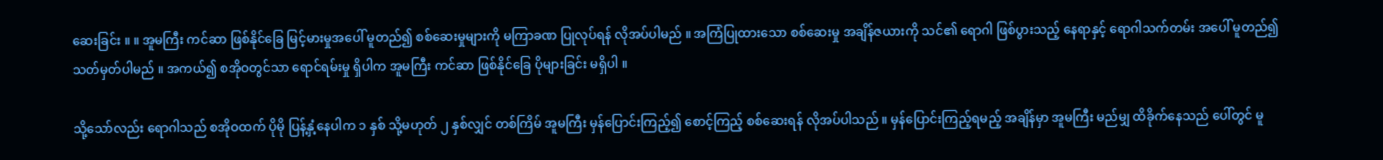ဆေးခြင်း ။ ။ အူမကြီး ကင်ဆာ ဖြစ်နိုင်ခြေ မြင့်မားမှုအပေါ် မူတည်၍ စစ်ဆေးမှုများကို မကြာခဏ ပြုလုပ်ရန် လိုအပ်ပါမည် ။ အကြံပြုထားသော စစ်ဆေးမှု အချိန်ဇယားကို သင်၏ ရောဂါ ဖြစ်ပွားသည့် နေရာနှင့် ရောဂါသက်တမ်း အပေါ် မူတည်၍ သတ်မှတ်ပါမည် ။ အကယ်၍ စအိုဝတွင်သာ ရောင်ရမ်းမှု ရှိပါက အူမကြီး ကင်ဆာ ဖြစ်နိုင်ခြေ ပိုများခြင်း မရှိပါ ။

သို့သော်လည်း ရောဂါသည် စအိုဝထက် ပိုမို ပြန့်နှံ့နေပါက ၁ နှစ် သို့မဟုတ် ၂ နှစ်လျှင် တစ်ကြိမ် အူမကြီး မှန်ပြောင်းကြည့်၍ စောင့်ကြည့် စစ်ဆေးရန် လိုအပ်ပါသည် ။ မှန်ပြောင်းကြည့်ရမည့် အချိန်မှာ အူမကြီး မည်မျှ ထိခိုက်နေသည် ပေါ်တွင် မူ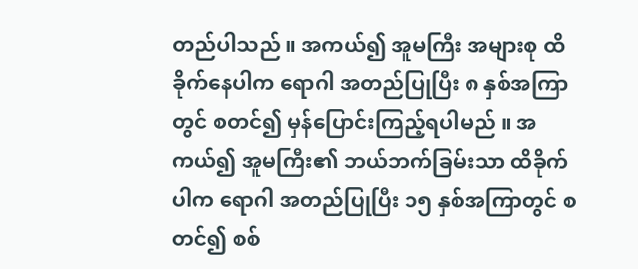တည်ပါသည် ။ အကယ်၍ အူမကြီး အများစု ထိခိုက်နေပါက ရောဂါ အတည်ပြုပြီး ၈ နှစ်အကြာတွင် စတင်၍ မှန်ပြောင်းကြည့်ရပါမည် ။ အကယ်၍ အူမကြီး၏ ဘယ်ဘက်ခြမ်းသာ ထိခိုက်ပါက ရောဂါ အတည်ပြုပြီး ၁၅ နှစ်အကြာတွင် စတင်၍ စစ်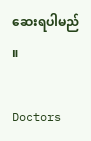ဆေးရပါမည် ။

Doctors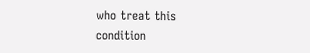who treat this condition